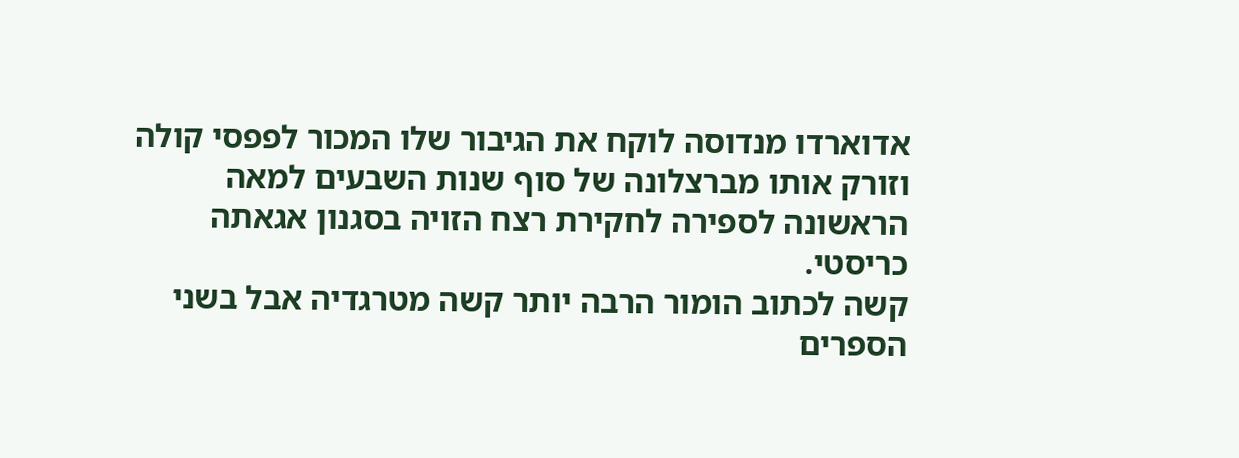אדוארדו מנדוסה לוקח את הגיבור שלו המכור לפפסי קולה וזורק אותו מברצלונה של סוף שנות השבעים למאה הראשונה לספירה לחקירת רצח הזויה בסגנון אגאתה כריסטי.
קשה לכתוב הומור הרבה יותר קשה מטרגדיה אבל בשני הספרים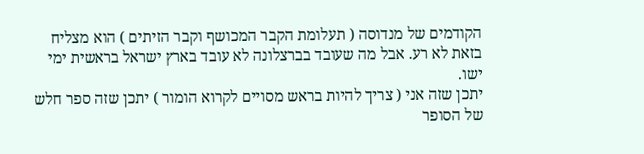הקודמים של מנדוסה ( תעלומת הקבר המכושף וקבר הזיתים ) הוא מצליח בזאת לא רע. אבל מה שעובד בברצלונה לא עובד בארץ ישראל בראשית ימי ישו.
יתכן שזה אני ( צריך להיות בראש מסויים לקרוא הומור ) יתכן שזה ספר חלש של הסופר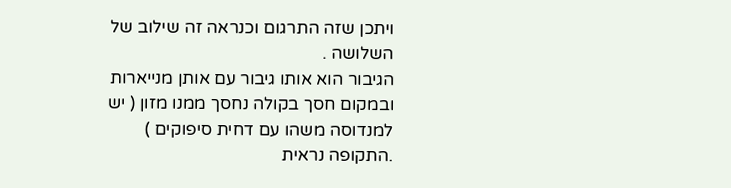ויתכן שזה התרגום וכנראה זה שילוב של השלושה .
הגיבור הוא אותו גיבור עם אותן מנייארות ובמקום חסך בקולה נחסך ממנו מזון ( יש למנדוסה משהו עם דחית סיפוקים ) .התקופה נראית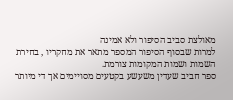מאולצת סביב הסיפור ולא אמינה
למרות שבסוף הסיפור המספר מתאר את מחקריו , בחירת השמות ושמות המקומות צורמת.
ספר חביב שעדין משעשע בקטעים מסויימים אך די מיותר